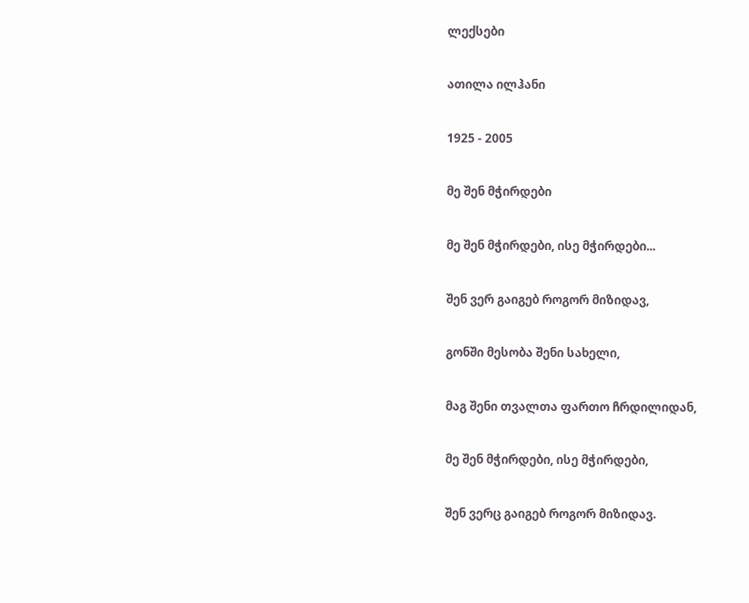ლექსები

ათილა ილჰანი

1925 - 2005

მე შენ მჭირდები

მე შენ მჭირდები, ისე მჭირდები...

შენ ვერ გაიგებ როგორ მიზიდავ,

გონში მესობა შენი სახელი,

მაგ შენი თვალთა ფართო ჩრდილიდან,

მე შენ მჭირდები, ისე მჭირდები,

შენ ვერც გაიგებ როგორ მიზიდავ.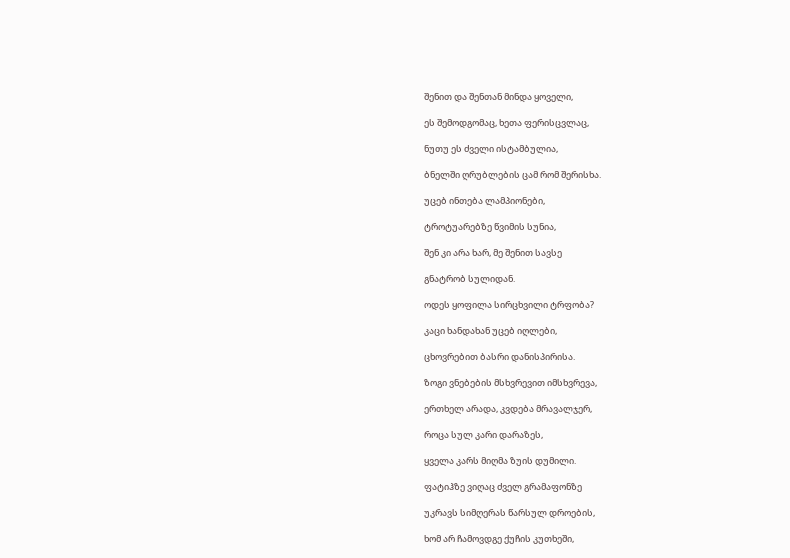შენით და შენთან მინდა ყოველი,

ეს შემოდგომაც, ხეთა ფერისცვლაც,

ნუთუ ეს ძველი ისტამბულია,

ბნელში ღრუბლების ცამ რომ შერისხა.

უცებ ინთება ლამპიონები,

ტროტუარებზე წვიმის სუნია,

შენ კი არა ხარ, მე შენით სავსე

გნატრობ სულიდან.

ოდეს ყოფილა სირცხვილი ტრფობა?

კაცი ხანდახან უცებ იღლები,

ცხოვრებით ბასრი დანისპირისა.

ზოგი ვნებების მსხვრევით იმსხვრევა,

ერთხელ არადა, კვდება მრავალჯერ,

როცა სულ კარი დარაზეს,

ყველა კარს მიღმა ზუის დუმილი.

ფატიჰზე ვიღაც ძველ გრამაფონზე

უკრავს სიმღერას წარსულ დროების,

ხომ არ ჩამოვდგე ქუჩის კუთხეში,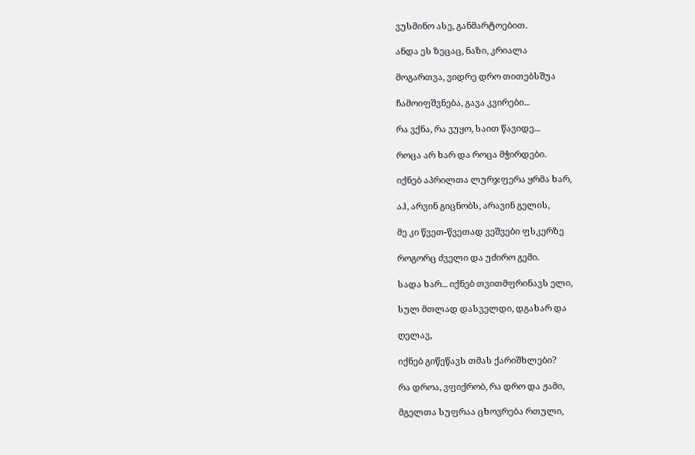ვუსმინო ასე, განმარტოებით.

ანდა ეს ზეცაც, ნაზი, კრიალა

მოგართვა, ვიდრე დრო თითებსშუა

ჩამოიფშვნება, გავა კვირები...

რა ვქნა, რა ვუყო, საით წავიდე...

როცა არ ხარ და როცა მჭირდები.

იქნებ აპრილთა ლურჯფერა ყრმა ხარ,

აჰ, არვინ გიცნობს, არავინ გელის,

მე კი წვეთ-წვეთად ვეშვები ფსკერზე

როგორც ძველი და უძირო გემი.

სადა ხარ... იქნებ თვითმფრინავს ელი,

სულ მთლად დასველდი, დგახარ და

ღელავ,

იქნებ გიწეწავს თმას ქარიშხლები?

რა დროა, ვფიქრობ, რა დრო და ჟამი,

მგელთა სუფრაა ცხოვრება რთული,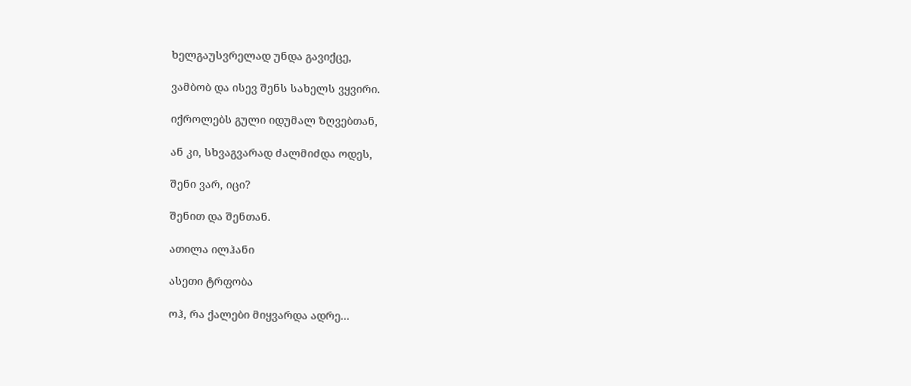ხელგაუსვრელად უნდა გავიქცე,

ვამბობ და ისევ შენს სახელს ვყვირი.

იქროლებს გული იდუმალ ზღვებთან,

ან კი, სხვაგვარად ძალმიძდა ოდეს,

შენი ვარ, იცი?

შენით და შენთან.

ათილა ილჰანი

ასეთი ტრფობა

ოჰ, რა ქალები მიყვარდა ადრე...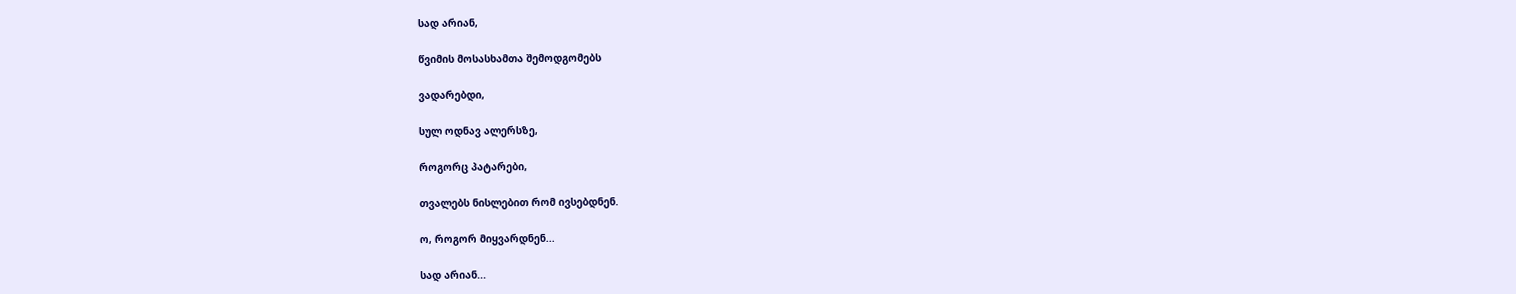სად არიან,

წვიმის მოსასხამთა შემოდგომებს

ვადარებდი,

სულ ოდნავ ალერსზე,

როგორც პატარები,

თვალებს ნისლებით რომ ივსებდნენ.

ო, როგორ მიყვარდნენ...

სად არიან...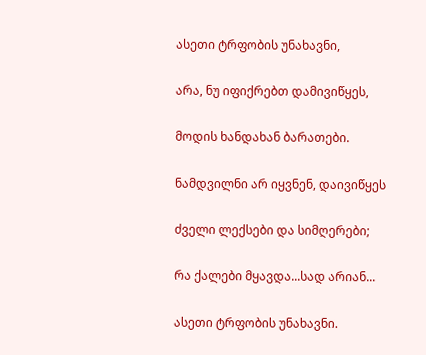ასეთი ტრფობის უნახავნი,

არა, ნუ იფიქრებთ დამივიწყეს,

მოდის ხანდახან ბარათები.

ნამდვილნი არ იყვნენ, დაივიწყეს

ძველი ლექსები და სიმღერები;

რა ქალები მყავდა...სად არიან...

ასეთი ტრფობის უნახავნი.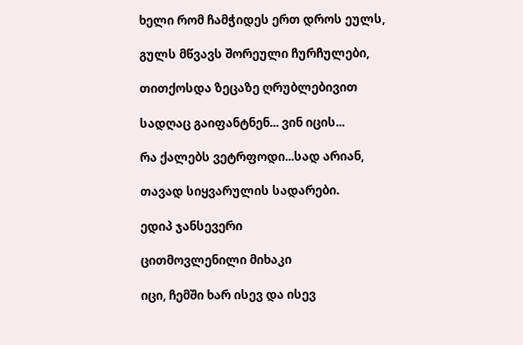ხელი რომ ჩამჭიდეს ერთ დროს ეულს,

გულს მწვავს შორეული ჩურჩულები,

თითქოსდა ზეცაზე ღრუბლებივით

სადღაც გაიფანტნენ... ვინ იცის...

რა ქალებს ვეტრფოდი...სად არიან,

თავად სიყვარულის სადარები.

ედიპ ჯანსევერი

ცითმოვლენილი მიხაკი

იცი, ჩემში ხარ ისევ და ისევ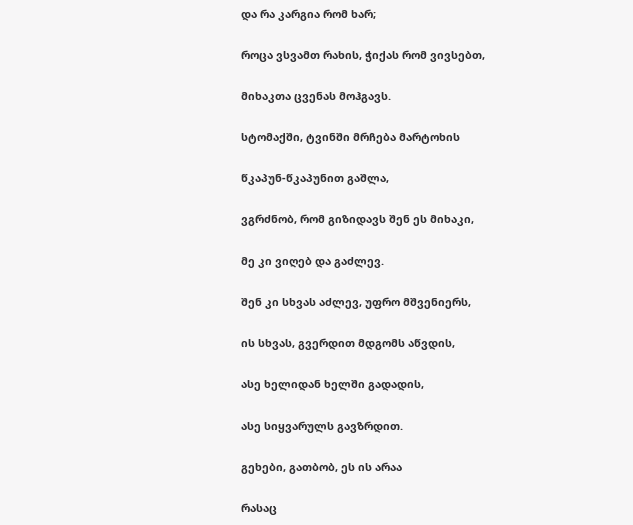და რა კარგია რომ ხარ;

როცა ვსვამთ რახის, ჭიქას რომ ვივსებთ,

მიხაკთა ცვენას მოჰგავს.

სტომაქში, ტვინში მრჩება მარტოხის

წკაპუნ-წკაპუნით გაშლა,

ვგრძნობ, რომ გიზიდავს შენ ეს მიხაკი,

მე კი ვიღებ და გაძლევ.

შენ კი სხვას აძლევ, უფრო მშვენიერს,

ის სხვას, გვერდით მდგომს აწვდის,

ასე ხელიდან ხელში გადადის,

ასე სიყვარულს გავზრდით.

გეხები, გათბობ, ეს ის არაა

რასაც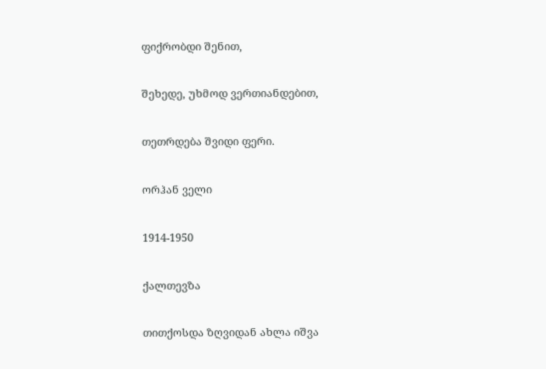ფიქრობდი შენით,

შეხედე, უხმოდ ვერთიანდებით,

თეთრდება შვიდი ფერი.

ორჰან ველი

1914-1950

ქალთევზა

თითქოსდა ზღვიდან ახლა იშვა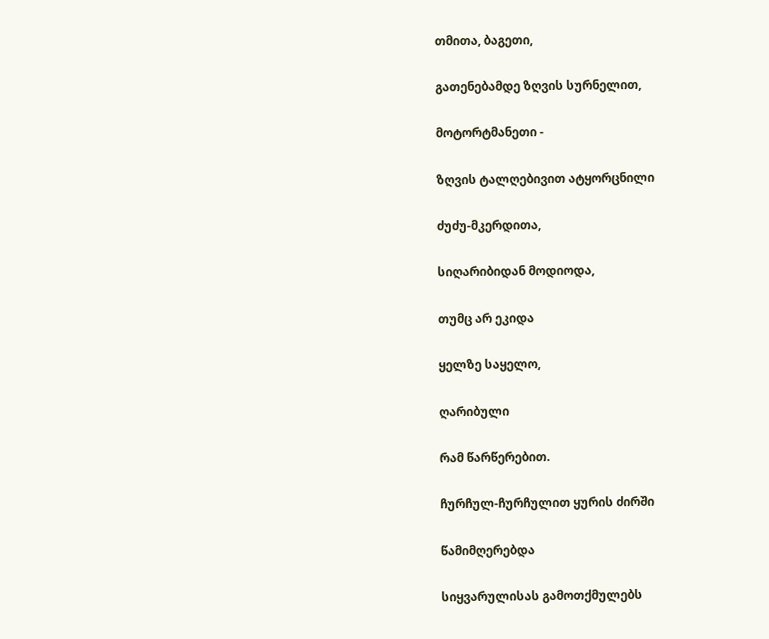თმითა, ბაგეთი,

გათენებამდე ზღვის სურნელით,

მოტორტმანეთი -

ზღვის ტალღებივით ატყორცნილი

ძუძუ-მკერდითა,

სიღარიბიდან მოდიოდა,

თუმც არ ეკიდა

ყელზე საყელო,

ღარიბული

რამ წარწერებით.

ჩურჩულ-ჩურჩულით ყურის ძირში

წამიმღერებდა

სიყვარულისას გამოთქმულებს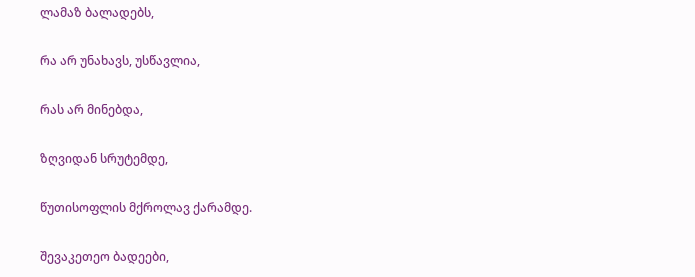ლამაზ ბალადებს,

რა არ უნახავს, უსწავლია,

რას არ მინებდა,

ზღვიდან სრუტემდე,

წუთისოფლის მქროლავ ქარამდე.

შევაკეთეო ბადეები,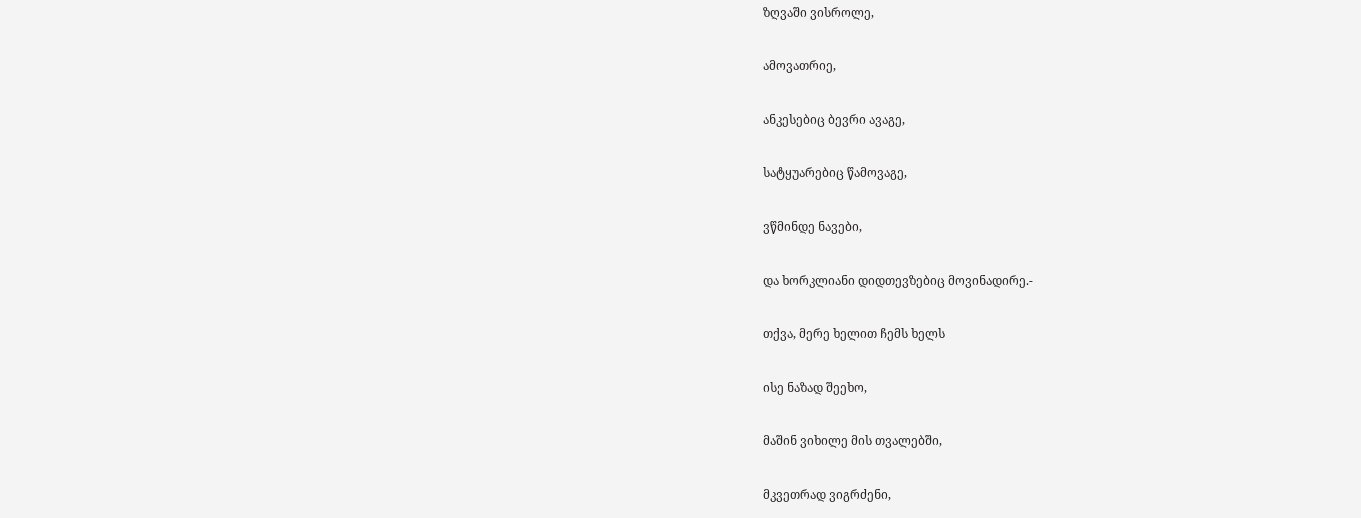ზღვაში ვისროლე,

ამოვათრიე,

ანკესებიც ბევრი ავაგე,

სატყუარებიც წამოვაგე,

ვწმინდე ნავები,

და ხორკლიანი დიდთევზებიც მოვინადირე.-

თქვა, მერე ხელით ჩემს ხელს

ისე ნაზად შეეხო,

მაშინ ვიხილე მის თვალებში,

მკვეთრად ვიგრძენი,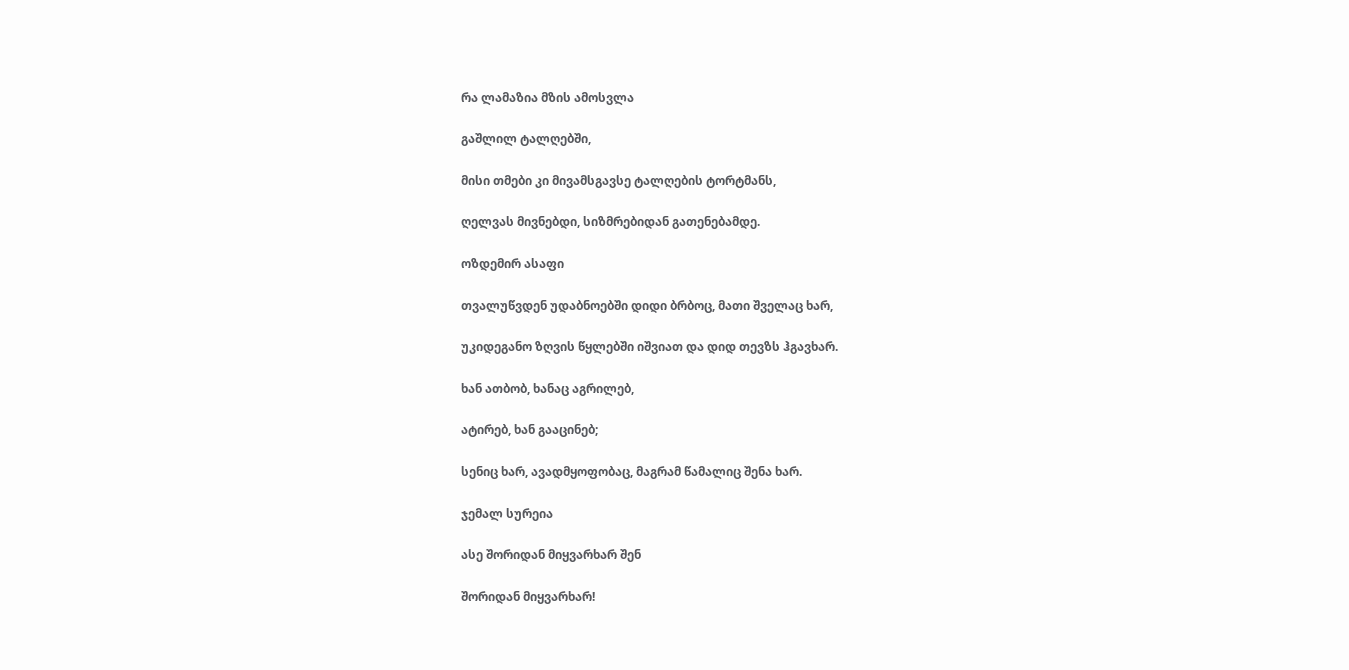რა ლამაზია მზის ამოსვლა

გაშლილ ტალღებში,

მისი თმები კი მივამსგავსე ტალღების ტორტმანს,

ღელვას მივნებდი, სიზმრებიდან გათენებამდე.

ოზდემირ ასაფი

თვალუწვდენ უდაბნოებში დიდი ბრბოც, მათი შველაც ხარ,

უკიდეგანო ზღვის წყლებში იშვიათ და დიდ თევზს ჰგავხარ.

ხან ათბობ, ხანაც აგრილებ,

ატირებ, ხან გააცინებ;

სენიც ხარ, ავადმყოფობაც, მაგრამ წამალიც შენა ხარ.

ჯემალ სურეია

ასე შორიდან მიყვარხარ შენ

შორიდან მიყვარხარ!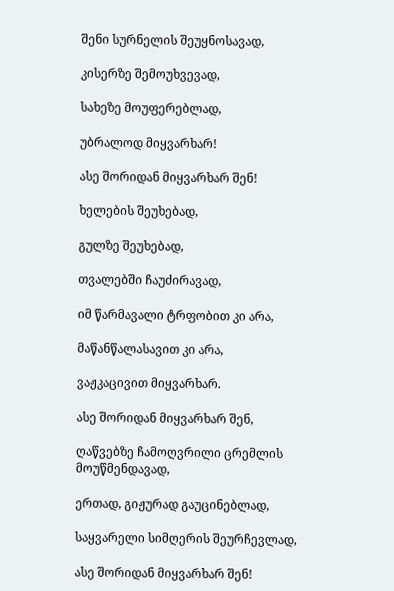შენი სურნელის შეუყნოსავად,

კისერზე შემოუხვევად,

სახეზე მოუფერებლად,

უბრალოდ მიყვარხარ!

ასე შორიდან მიყვარხარ შენ!

ხელების შეუხებად,

გულზე შეუხებად,

თვალებში ჩაუძირავად,

იმ წარმავალი ტრფობით კი არა,

მაწანწალასავით კი არა,

ვაჟკაცივით მიყვარხარ.

ასე შორიდან მიყვარხარ შენ,

ღაწვებზე ჩამოღვრილი ცრემლის მოუწმენდავად,

ერთად, გიჟურად გაუცინებლად,

საყვარელი სიმღერის შეურჩევლად,

ასე შორიდან მიყვარხარ შენ!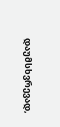დაუმსხვრევად,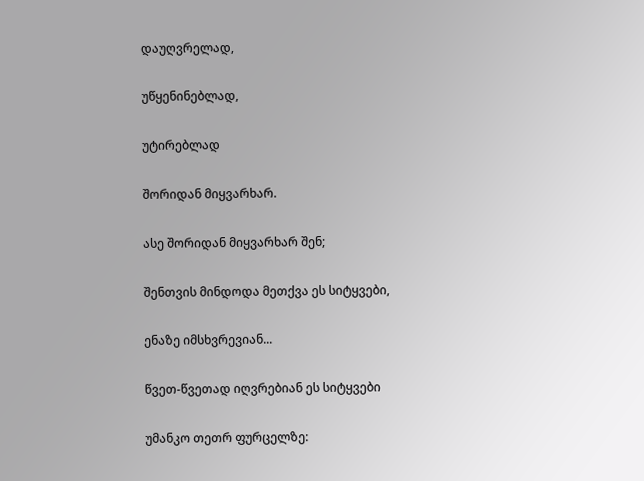დაუღვრელად,

უწყენინებლად,

უტირებლად

შორიდან მიყვარხარ.

ასე შორიდან მიყვარხარ შენ;

შენთვის მინდოდა მეთქვა ეს სიტყვები,

ენაზე იმსხვრევიან...

წვეთ-წვეთად იღვრებიან ეს სიტყვები

უმანკო თეთრ ფურცელზე: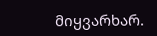მიყვარხარ.